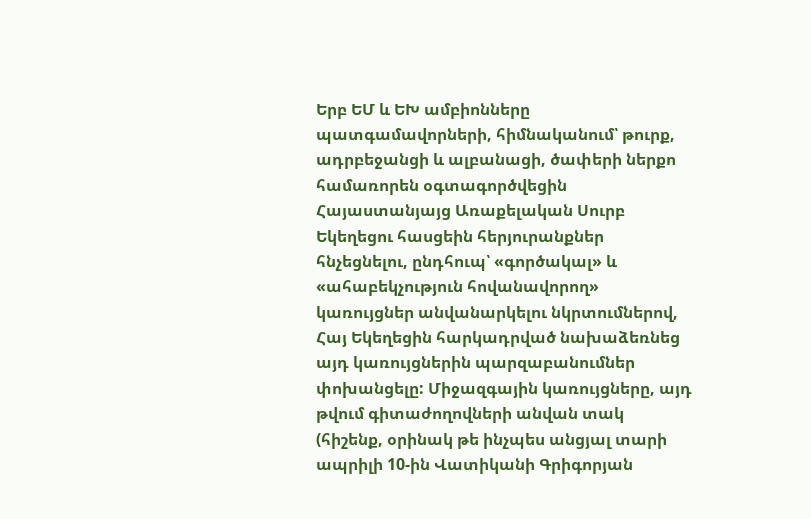Երբ ԵՄ և ԵԽ ամբիոնները պատգամավորների, հիմնականում՝ թուրք, ադրբեջանցի և ալբանացի, ծափերի ներքո համառորեն օգտագործվեցին Հայաստանյայց Առաքելական Սուրբ Եկեղեցու հասցեին հերյուրանքներ հնչեցնելու, ընդհուպ՝ «գործակալ» և «ահաբեկչություն հովանավորող» կառույցներ անվանարկելու նկրտումներով, Հայ Եկեղեցին հարկադրված նախաձեռնեց այդ կառույցներին պարզաբանումներ փոխանցելը: Միջազգային կառույցները, այդ թվում գիտաժողովների անվան տակ (հիշենք, օրինակ թե ինչպես անցյալ տարի ապրիլի 10-ին Վատիկանի Գրիգորյան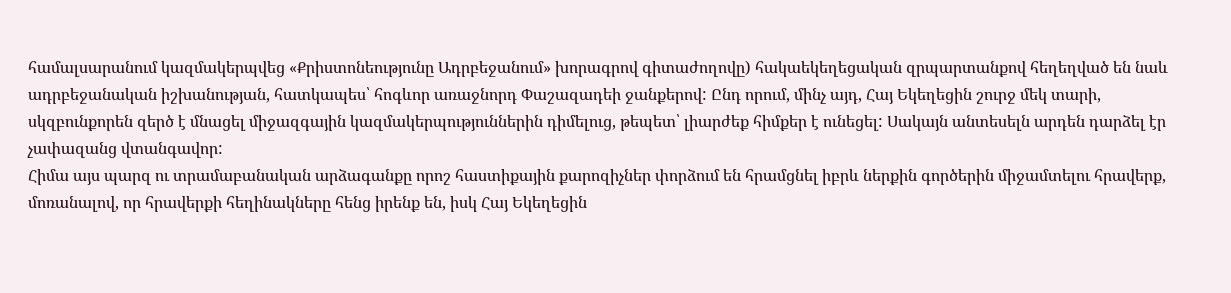համալսարանում կազմակերպվեց «Քրիստոնեությունը Ադրբեջանում» խորագրով գիտաժողովը) հակաեկեղեցական զրպարտանքով հեղեղված են նաև ադրբեջանական իշխանության, հատկապես՝ հոգևոր առաջնորդ Փաշազադեի ջանքերով: Ընդ որում, մինչ այդ, Հայ Եկեղեցին շուրջ մեկ տարի, սկզբունքորեն զերծ է մնացել միջազգային կազմակերպություններին դիմելուց, թեպետ՝ լիարժեք հիմքեր է ունեցել: Սակայն անտեսելն արդեն դարձել էր չափազանց վտանգավոր:
Հիմա այս պարզ ու տրամաբանական արձագանքը որոշ հաստիքային քարոզիչներ փորձում են հրամցնել իբրև ներքին գործերին միջամտելու հրավերք, մոռանալով, որ հրավերքի հեղինակները հենց իրենք են, իսկ Հայ Եկեղեցին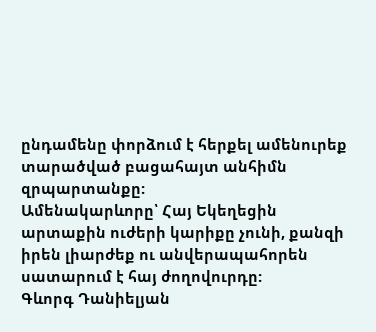ընդամենը փորձում է հերքել ամենուրեք տարածված բացահայտ անհիմն զրպարտանքը:
Ամենակարևորը՝ Հայ Եկեղեցին արտաքին ուժերի կարիքը չունի, քանզի իրեն լիարժեք ու անվերապահորեն սատարում է հայ ժողովուրդը:
Գևորգ Դանիելյան